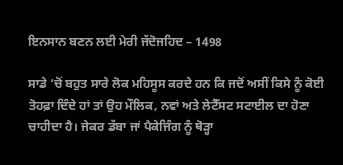ਇਨਸਾਨ ਬਣਨ ਲਈ ਮੇਰੀ ਜੱਦੋਜਹਿਦ – 1498

ਸਾਡੇ ‘ਚੋਂ ਬਹੁਤ ਸਾਰੇ ਲੋਕ ਮਹਿਸੂਸ ਕਰਦੇ ਹਨ ਕਿ ਜਦੋਂ ਅਸੀਂ ਕਿਸੇ ਨੂੰ ਕੋਈ ਤੋਹਫ਼ਾ ਦਿੰਦੇ ਹਾਂ ਤਾਂ ਉਹ ਮੌਲਿਕ, ਨਵਾਂ ਅਤੇ ਲੇਟੈੱਸਟ ਸਟਾਈਲ ਦਾ ਹੋਣਾ ਚਾਹੀਦਾ ਹੈ। ਜੇਕਰ ਡੱਬਾ ਜਾਂ ਪੈਕੇਜਿੰਗ ਨੂੰ ਥੋੜ੍ਹਾ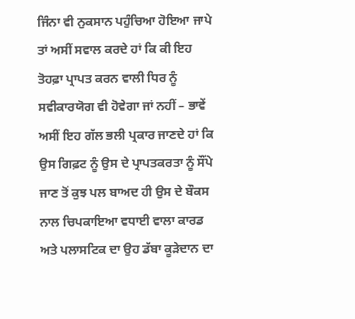ਜਿੰਨਾ ਵੀ ਨੁਕਸਾਨ ਪਹੁੰਚਿਆ ਹੋਇਆ ਜਾਪੇ ਤਾਂ ਅਸੀਂ ਸਵਾਲ ਕਰਦੇ ਹਾਂ ਕਿ ਕੀ ਇਹ ਤੋਹਫ਼ਾ ਪ੍ਰਾਪਤ ਕਰਨ ਵਾਲੀ ਧਿਰ ਨੂੰ ਸਵੀਕਾਰਯੋਗ ਵੀ ਹੋਵੇਗਾ ਜਾਂ ਨਹੀਂ – ਭਾਵੇਂ ਅਸੀਂ ਇਹ ਗੱਲ ਭਲੀ ਪ੍ਰਕਾਰ ਜਾਣਦੇ ਹਾਂ ਕਿ ਉਸ ਗਿਫ਼ਟ ਨੂੰ ਉਸ ਦੇ ਪ੍ਰਾਪਤਕਰਤਾ ਨੂੰ ਸੌਂਪੇ ਜਾਣ ਤੋਂ ਕੁਝ ਪਲ ਬਾਅਦ ਹੀ ਉਸ ਦੇ ਬੌਕਸ ਨਾਲ ਚਿਪਕਾਇਆ ਵਧਾਈ ਵਾਲਾ ਕਾਰਡ ਅਤੇ ਪਲਾਸਟਿਕ ਦਾ ਉਹ ਡੱਬਾ ਕੂੜੇਦਾਨ ਦਾ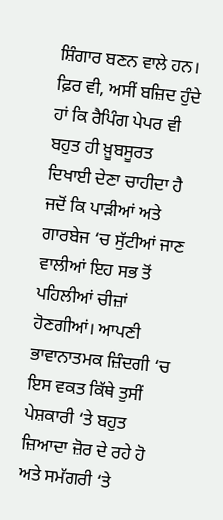ਸ਼ਿੰਗਾਰ ਬਣਨ ਵਾਲੇ ਹਨ। ਫ਼ਿਰ ਵੀ, ਅਸੀਂ ਬਜ਼ਿਦ ਹੁੰਦੇ ਹਾਂ ਕਿ ਰੈਪਿੰਗ ਪੇਪਰ ਵੀ ਬਹੁਤ ਹੀ ਖ਼ੂਬਸੂਰਤ ਦਿਖਾਈ ਦੇਣਾ ਚਾਹੀਦਾ ਹੈ ਜਦੋਂ ਕਿ ਪਾੜੀਆਂ ਅਤੇ ਗਾਰਬੇਜ ‘ਚ ਸੁੱਟੀਆਂ ਜਾਣ ਵਾਲੀਆਂ ਇਹ ਸਭ ਤੋਂ ਪਹਿਲੀਆਂ ਚੀਜ਼ਾਂ ਹੋਣਗੀਆਂ। ਆਪਣੀ ਭਾਵਾਨਾਤਮਕ ਜ਼ਿੰਦਗੀ ‘ਚ ਇਸ ਵਕਤ ਕਿੱਥੇ ਤੁਸੀਂ ਪੇਸ਼ਕਾਰੀ ‘ਤੇ ਬਹੁਤ ਜ਼ਿਆਦਾ ਜ਼ੋਰ ਦੇ ਰਹੇ ਹੋ ਅਤੇ ਸਮੱਗਰੀ ‘ਤੇ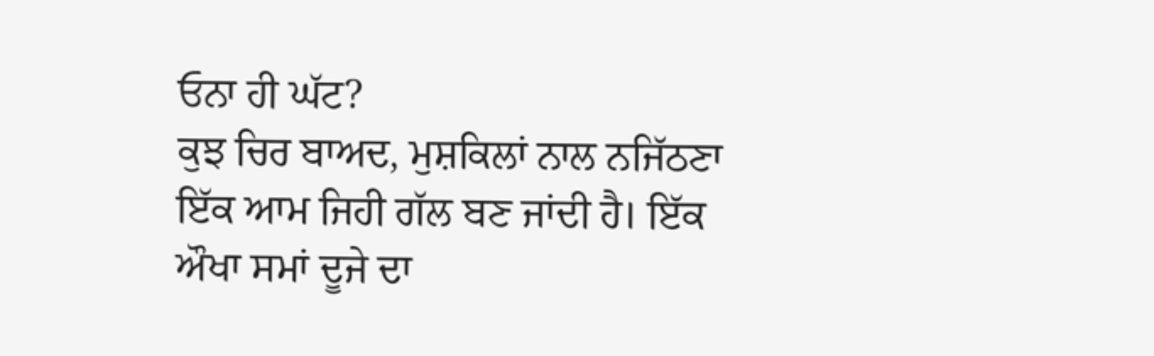ਓਨਾ ਹੀ ਘੱਟ?
ਕੁਝ ਚਿਰ ਬਾਅਦ, ਮੁਸ਼ਕਿਲਾਂ ਨਾਲ ਨਜਿੱਠਣਾ ਇੱਕ ਆਮ ਜਿਹੀ ਗੱਲ ਬਣ ਜਾਂਦੀ ਹੈ। ਇੱਕ ਔਖਾ ਸਮਾਂ ਦੂਜੇ ਦਾ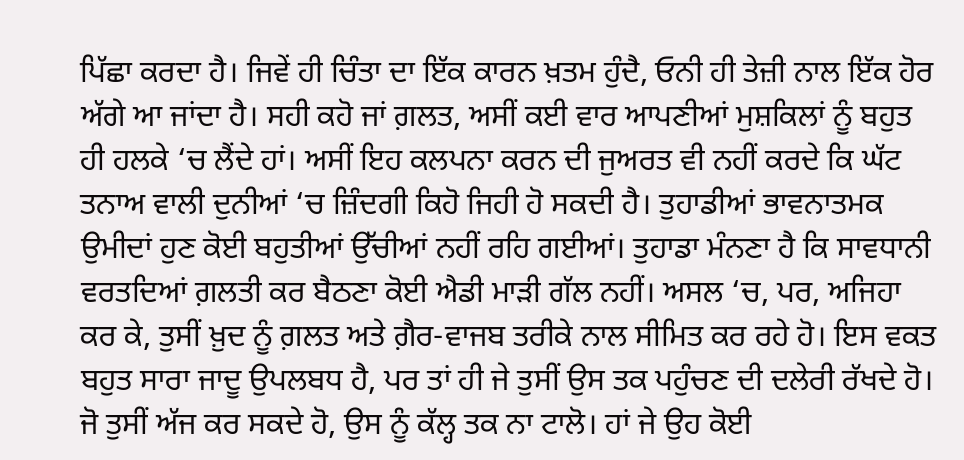ਪਿੱਛਾ ਕਰਦਾ ਹੈ। ਜਿਵੇਂ ਹੀ ਚਿੰਤਾ ਦਾ ਇੱਕ ਕਾਰਨ ਖ਼ਤਮ ਹੁੰਦੈ, ਓਨੀ ਹੀ ਤੇਜ਼ੀ ਨਾਲ ਇੱਕ ਹੋਰ ਅੱਗੇ ਆ ਜਾਂਦਾ ਹੈ। ਸਹੀ ਕਹੋ ਜਾਂ ਗ਼ਲਤ, ਅਸੀਂ ਕਈ ਵਾਰ ਆਪਣੀਆਂ ਮੁਸ਼ਕਿਲਾਂ ਨੂੰ ਬਹੁਤ ਹੀ ਹਲਕੇ ‘ਚ ਲੈਂਦੇ ਹਾਂ। ਅਸੀਂ ਇਹ ਕਲਪਨਾ ਕਰਨ ਦੀ ਜੁਅਰਤ ਵੀ ਨਹੀਂ ਕਰਦੇ ਕਿ ਘੱਟ ਤਨਾਅ ਵਾਲੀ ਦੁਨੀਆਂ ‘ਚ ਜ਼ਿੰਦਗੀ ਕਿਹੋ ਜਿਹੀ ਹੋ ਸਕਦੀ ਹੈ। ਤੁਹਾਡੀਆਂ ਭਾਵਨਾਤਮਕ ਉਮੀਦਾਂ ਹੁਣ ਕੋਈ ਬਹੁਤੀਆਂ ਉੱਚੀਆਂ ਨਹੀਂ ਰਹਿ ਗਈਆਂ। ਤੁਹਾਡਾ ਮੰਨਣਾ ਹੈ ਕਿ ਸਾਵਧਾਨੀ ਵਰਤਦਿਆਂ ਗ਼ਲਤੀ ਕਰ ਬੈਠਣਾ ਕੋਈ ਐਡੀ ਮਾੜੀ ਗੱਲ ਨਹੀਂ। ਅਸਲ ‘ਚ, ਪਰ, ਅਜਿਹਾ ਕਰ ਕੇ, ਤੁਸੀਂ ਖ਼ੁਦ ਨੂੰ ਗ਼ਲਤ ਅਤੇ ਗ਼ੈਰ-ਵਾਜਬ ਤਰੀਕੇ ਨਾਲ ਸੀਮਿਤ ਕਰ ਰਹੇ ਹੋ। ਇਸ ਵਕਤ ਬਹੁਤ ਸਾਰਾ ਜਾਦੂ ਉਪਲਬਧ ਹੈ, ਪਰ ਤਾਂ ਹੀ ਜੇ ਤੁਸੀਂ ਉਸ ਤਕ ਪਹੁੰਚਣ ਦੀ ਦਲੇਰੀ ਰੱਖਦੇ ਹੋ।
ਜੋ ਤੁਸੀਂ ਅੱਜ ਕਰ ਸਕਦੇ ਹੋ, ਉਸ ਨੂੰ ਕੱਲ੍ਹ ਤਕ ਨਾ ਟਾਲੋ। ਹਾਂ ਜੇ ਉਹ ਕੋਈ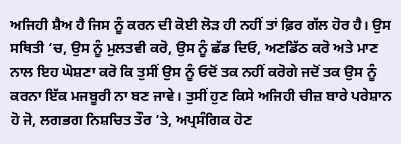ਅਜਿਹੀ ਸ਼ੈਅ ਹੈ ਜਿਸ ਨੂੰ ਕਰਨ ਦੀ ਕੋਈ ਲੋੜ ਹੀ ਨਹੀਂ ਤਾਂ ਫ਼ਿਰ ਗੱਲ ਹੋਰ ਹੈ। ਉਸ ਸਥਿਤੀ ‘ਚ, ਉਸ ਨੂੰ ਮੁਲਤਵੀ ਕਰੋ, ਉਸ ਨੂੰ ਛੱਡ ਦਿਓ, ਅਣਡਿੱਠ ਕਰੋ ਅਤੇ ਮਾਣ ਨਾਲ ਇਹ ਘੋਸ਼ਣਾ ਕਰੋ ਕਿ ਤੁਸੀਂ ਉਸ ਨੂੰ ਓਦੋਂ ਤਕ ਨਹੀਂ ਕਰੋਗੇ ਜਦੋਂ ਤਕ ਉਸ ਨੂੰ ਕਰਨਾ ਇੱਕ ਮਜਬੂਰੀ ਨਾ ਬਣ ਜਾਵੇ। ਤੁਸੀਂ ਹੁਣ ਕਿਸੇ ਅਜਿਹੀ ਚੀਜ਼ ਬਾਰੇ ਪਰੇਸ਼ਾਨ ਹੋ ਜੋ, ਲਗਭਗ ਨਿਸ਼ਚਿਤ ਤੌਰ ‘ਤੇ, ਅਪ੍ਰਸੰਗਿਕ ਹੋਣ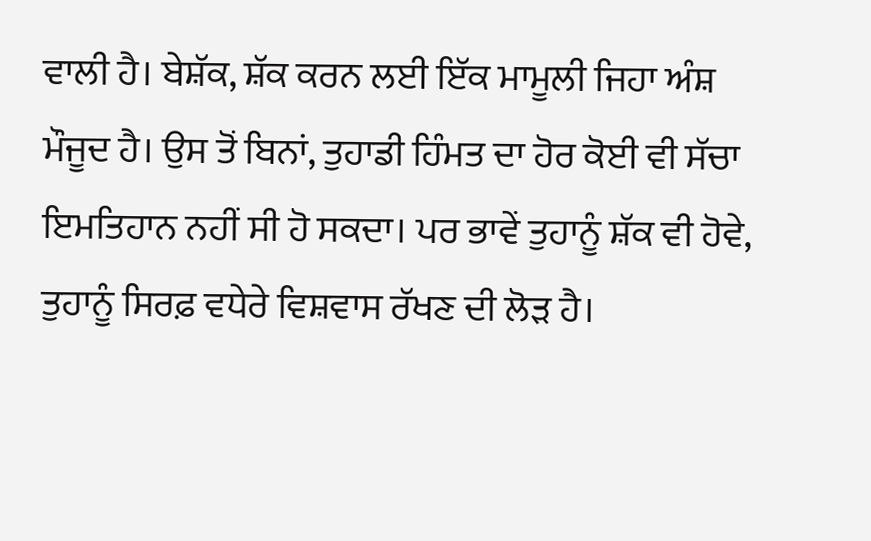ਵਾਲੀ ਹੈ। ਬੇਸ਼ੱਕ, ਸ਼ੱਕ ਕਰਨ ਲਈ ਇੱਕ ਮਾਮੂਲੀ ਜਿਹਾ ਅੰਸ਼ ਮੌਜੂਦ ਹੈ। ਉਸ ਤੋਂ ਬਿਨਾਂ, ਤੁਹਾਡੀ ਹਿੰਮਤ ਦਾ ਹੋਰ ਕੋਈ ਵੀ ਸੱਚਾ ਇਮਤਿਹਾਨ ਨਹੀਂ ਸੀ ਹੋ ਸਕਦਾ। ਪਰ ਭਾਵੇਂ ਤੁਹਾਨੂੰ ਸ਼ੱਕ ਵੀ ਹੋਵੇ, ਤੁਹਾਨੂੰ ਸਿਰਫ਼ ਵਧੇਰੇ ਵਿਸ਼ਵਾਸ ਰੱਖਣ ਦੀ ਲੋੜ ਹੈ।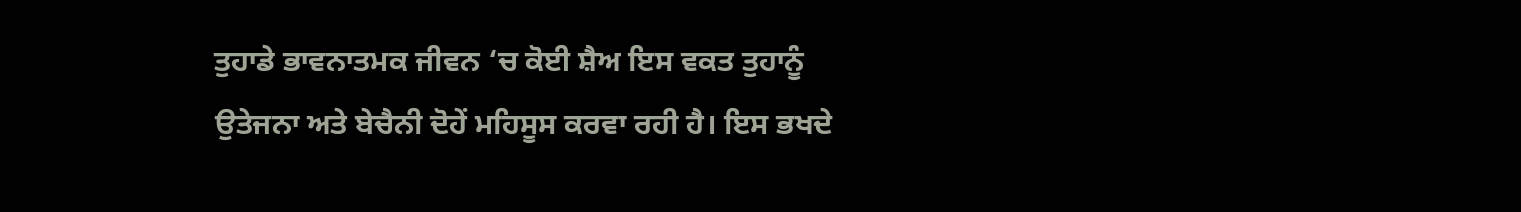ਤੁਹਾਡੇ ਭਾਵਨਾਤਮਕ ਜੀਵਨ ‘ਚ ਕੋਈ ਸ਼ੈਅ ਇਸ ਵਕਤ ਤੁਹਾਨੂੰ ਉਤੇਜਨਾ ਅਤੇ ਬੇਚੈਨੀ ਦੋਹੇਂ ਮਹਿਸੂਸ ਕਰਵਾ ਰਹੀ ਹੈ। ਇਸ ਭਖਦੇ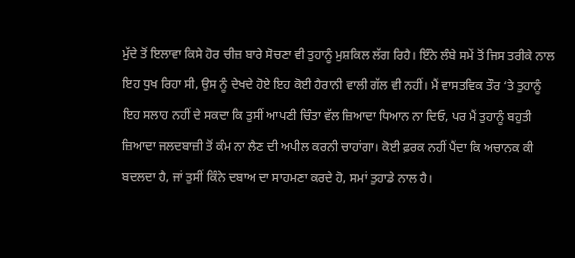ਮੁੱਦੇ ਤੋਂ ਇਲਾਵਾ ਕਿਸੇ ਹੋਰ ਚੀਜ਼ ਬਾਰੇ ਸੋਚਣਾ ਵੀ ਤੁਹਾਨੂੰ ਮੁਸ਼ਕਿਲ ਲੱਗ ਰਿਹੈ। ਇੰਨੇ ਲੰਬੇ ਸਮੇਂ ਤੋਂ ਜਿਸ ਤਰੀਕੇ ਨਾਲ ਇਹ ਧੁਖ ਰਿਹਾ ਸੀ, ਉਸ ਨੂੰ ਦੇਖਦੇ ਹੋਏ ਇਹ ਕੋਈ ਹੈਰਾਨੀ ਵਾਲੀ ਗੱਲ ਵੀ ਨਹੀਂ। ਮੈਂ ਵਾਸਤਵਿਕ ਤੌਰ ‘ਤੇ ਤੁਹਾਨੂੰ ਇਹ ਸਲਾਹ ਨਹੀਂ ਦੇ ਸਕਦਾ ਕਿ ਤੁਸੀਂ ਆਪਣੀ ਚਿੰਤਾ ਵੱਲ ਜ਼ਿਆਦਾ ਧਿਆਨ ਨਾ ਦਿਓ, ਪਰ ਮੈਂ ਤੁਹਾਨੂੰ ਬਹੁਤੀ ਜ਼ਿਆਦਾ ਜਲਦਬਾਜ਼ੀ ਤੋਂ ਕੰਮ ਨਾ ਲੈਣ ਦੀ ਅਪੀਲ ਕਰਨੀ ਚਾਹਾਂਗਾ। ਕੋਈ ਫ਼ਰਕ ਨਹੀਂ ਪੈਂਦਾ ਕਿ ਅਚਾਨਕ ਕੀ ਬਦਲਦਾ ਹੈ, ਜਾਂ ਤੁਸੀਂ ਕਿੰਨੇ ਦਬਾਅ ਦਾ ਸਾਹਮਣਾ ਕਰਦੇ ਹੋ, ਸਮਾਂ ਤੁਹਾਡੇ ਨਾਲ ਹੈ।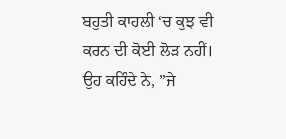ਬਹੁਤੀ ਕਾਹਲੀ ‘ਚ ਕੁਝ ਵੀ ਕਰਨ ਦੀ ਕੋਈ ਲੋੜ ਨਹੀਂ।
ਉਹ ਕਹਿੰਦੇ ਨੇ, ”ਜੇ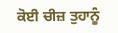ਕੋਈ ਚੀਜ਼ ਤੁਹਾਨੂੰ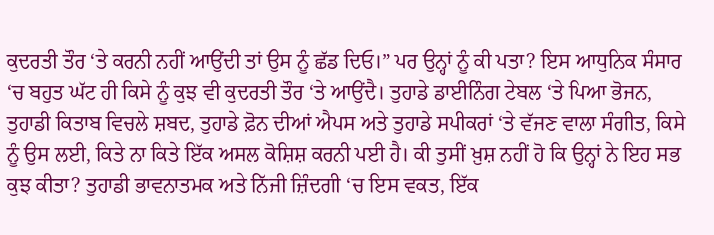ਕੁਦਰਤੀ ਤੌਰ ‘ਤੇ ਕਰਨੀ ਨਹੀਂ ਆਉਂਦੀ ਤਾਂ ਉਸ ਨੂੰ ਛੱਡ ਦਿਓ।” ਪਰ ਉਨ੍ਹਾਂ ਨੂੰ ਕੀ ਪਤਾ? ਇਸ ਆਧੁਨਿਕ ਸੰਸਾਰ ‘ਚ ਬਹੁਤ ਘੱਟ ਹੀ ਕਿਸੇ ਨੂੰ ਕੁਝ ਵੀ ਕੁਦਰਤੀ ਤੌਰ ‘ਤੇ ਆਉਂਦੈ। ਤੁਹਾਡੇ ਡਾਈਨਿੰਗ ਟੇਬਲ ‘ਤੇ ਪਿਆ ਭੋਜਨ, ਤੁਹਾਡੀ ਕਿਤਾਬ ਵਿਚਲੇ ਸ਼ਬਦ, ਤੁਹਾਡੇ ਫ਼ੋਨ ਦੀਆਂ ਐਪਸ ਅਤੇ ਤੁਹਾਡੇ ਸਪੀਕਰਾਂ ‘ਤੇ ਵੱਜਣ ਵਾਲਾ ਸੰਗੀਤ, ਕਿਸੇ ਨੂੰ ਉਸ ਲਈ, ਕਿਤੇ ਨਾ ਕਿਤੇ ਇੱਕ ਅਸਲ ਕੋਸ਼ਿਸ਼ ਕਰਨੀ ਪਈ ਹੈ। ਕੀ ਤੁਸੀਂ ਖ਼ੁਸ਼ ਨਹੀਂ ਹੋ ਕਿ ਉਨ੍ਹਾਂ ਨੇ ਇਹ ਸਭ ਕੁਝ ਕੀਤਾ? ਤੁਹਾਡੀ ਭਾਵਨਾਤਮਕ ਅਤੇ ਨਿੱਜੀ ਜ਼ਿੰਦਗੀ ‘ਚ ਇਸ ਵਕਤ, ਇੱਕ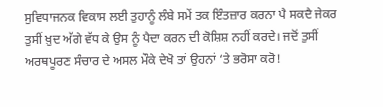ਸੁਵਿਧਾਜਨਕ ਵਿਕਾਸ ਲਈ ਤੁਹਾਨੂੰ ਲੰਬੇ ਸਮੇਂ ਤਕ ਇੰਤਜ਼ਾਰ ਕਰਨਾ ਪੈ ਸਕਦੈ ਜੇਕਰ ਤੁਸੀਂ ਖ਼ੁਦ ਅੱਗੇ ਵੱਧ ਕੇ ਉਸ ਨੂੰ ਪੈਦਾ ਕਰਨ ਦੀ ਕੋਸ਼ਿਸ਼ ਨਹੀਂ ਕਰਦੇ। ਜਦੋਂ ਤੁਸੀਂ ਅਰਥਪੂਰਣ ਸੰਚਾਰ ਦੇ ਅਸਲ ਮੌਕੇ ਦੇਖੋ ਤਾਂ ਉਹਨਾਂ ‘ਤੇ ਭਰੋਸਾ ਕਰੋ!